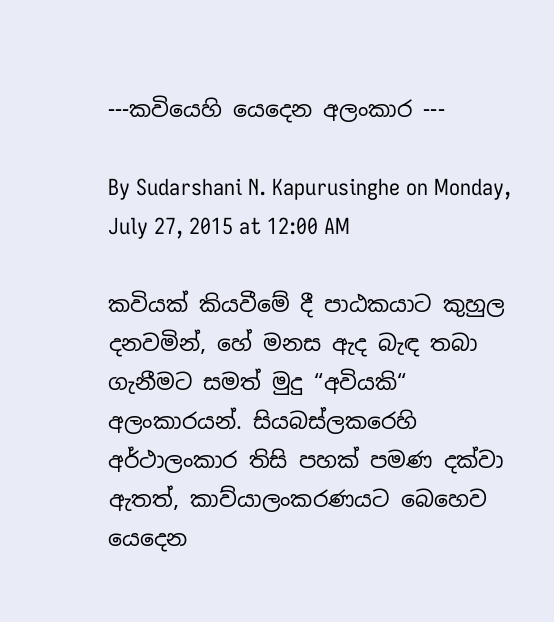---කවියෙහි යෙදෙන අලංකාර ---

By Sudarshani N. Kapurusinghe on Monday, July 27, 2015 at 12:00 AM

කවියක් කියවීමේ දී පාඨකයාට කුහුල දනවමින්, හේ මනස ඇද බැඳ තබා ගැනීමට සමත් මුදු “අවියකි“ අලංකාරයන්. සියබස්ලකරෙහි අර්ථාලංකාර තිසි පහක් පමණ දක්වා ඇතත්, කාව්යාලංකරණයට බෙහෙව යෙදෙන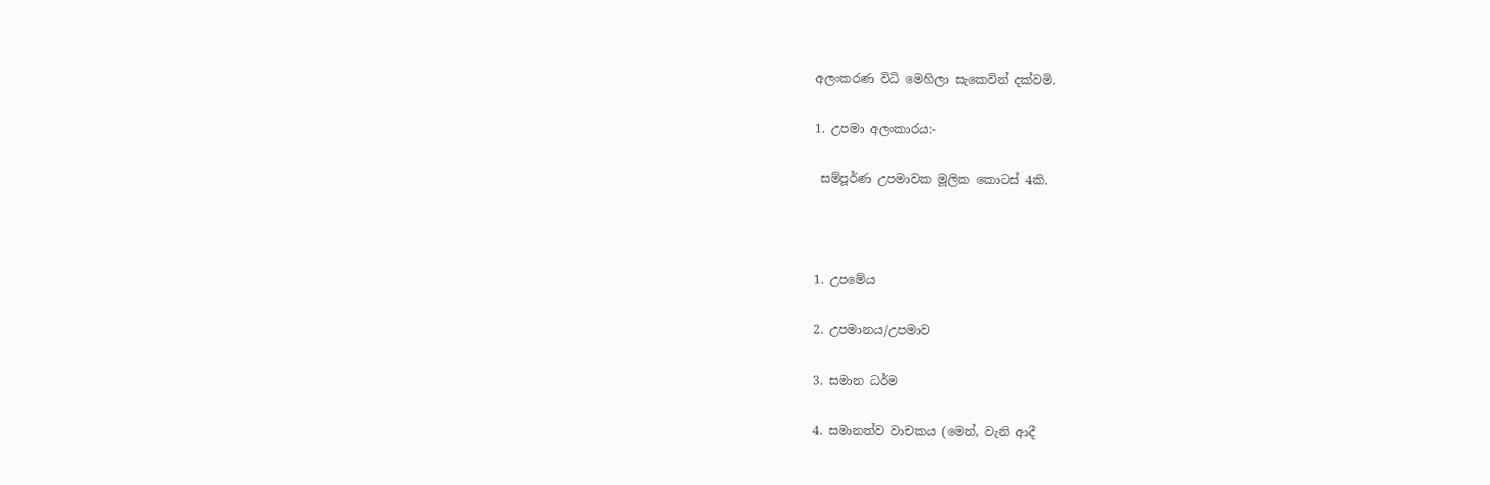අලංකරණ විධි මෙහිලා සැකෙවින් දක්වමි.

1. උපමා අලංකාරය:-

 සම්පූර්ණ උපමාවක මූලික කොටස් 4කි.



1. උපමේය

2. උපමානය/උපමාව

3. සමාන ධර්ම

4. සමානත්ව වාචකය (මෙන්, වැනි ආදී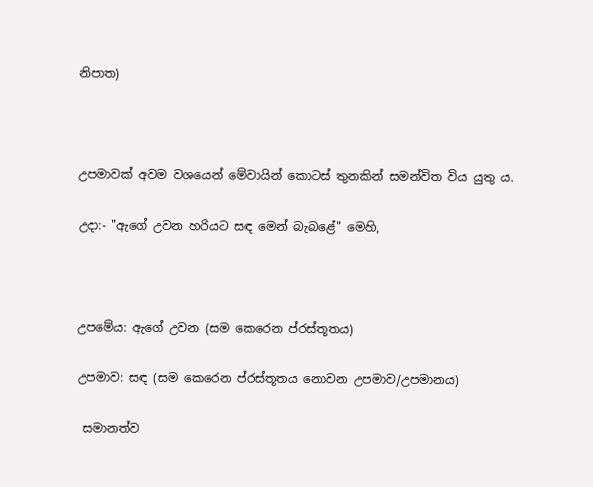නිපාත)



උපමාවක් අවම වශයෙන් මේවායින් කොටස් තුනකින් සමන්විත විය යුතු ය.

උදා:- "ඇගේ උවන හරියට සඳ මෙන් බැබළේ" මෙහි,



උපමේය: ඇගේ උවන (සම කෙරෙන ප්රස්තූතය)

උපමාව: සඳ (සම කෙරෙන ප්රස්තූතය නොවන උපමාව/උපමානය)

 සමානත්ව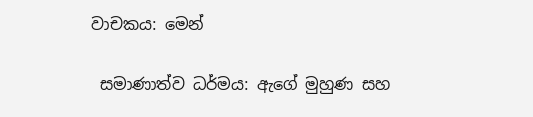වාචකය: මෙන්

 සමාණාත්ව ධර්මය: ඇගේ මුහුණ සහ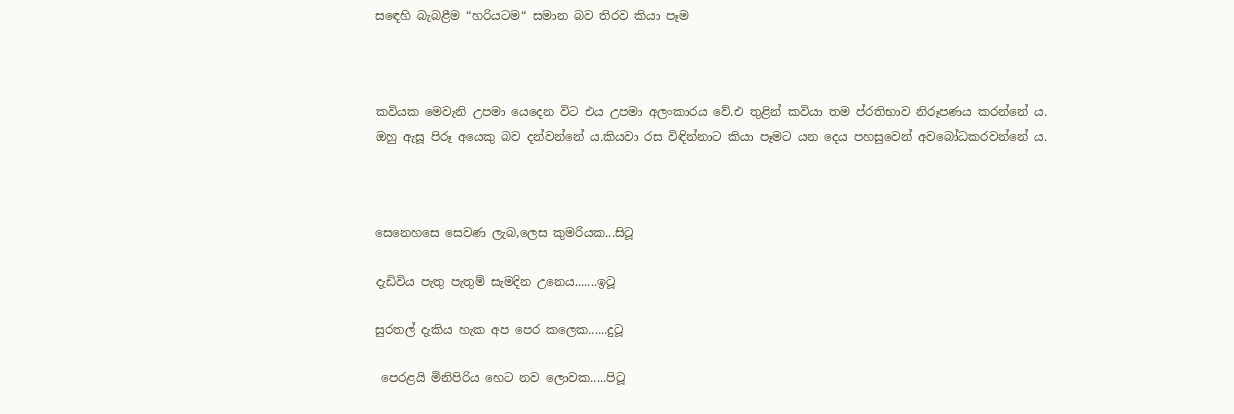සඳෙහි බැබළීම “හරියටම“ සමාන බව තිරව කියා පෑම



කවියක මෙවැනි උපමා යෙදෙන විට එය උපමා අලංකාරය වේ.එ තුළින් කවියා තම ප්රතිභාව නිරූපණය කරන්නේ ය. ඔහු ඇසූ පිරූ අයෙකු බව දන්වන්නේ ය.කියවා රස විඳින්නාට කියා පෑමට යන දෙය පහසුවෙන් අවබෝධකරවන්නේ ය.



සෙනෙහසෙ සෙවණ ලැබ,ලෙස කුමරියක...සිටූ

දැඩිවිය පැතු පැතුම් සැමදින උනෙය.......ඉටූ

සුරතල් දැකිය හැක අප පෙර කලෙක......දුටූ

 පෙරළයි මිනිපිරිය හෙට නව ලොවක.....පිටූ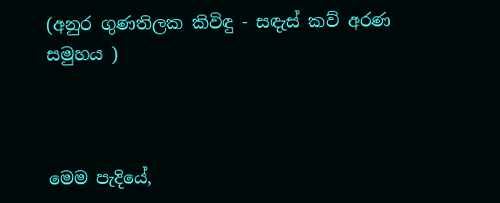(අනුර ගුණතිලක කිවිඳු - සඳැස් කව් අරණ සමුහය )



මෙම පැදියේ,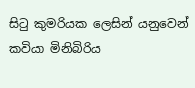සිටු කුමරියක ලෙසින් යනුවෙන් කවියා මිනිබිරිය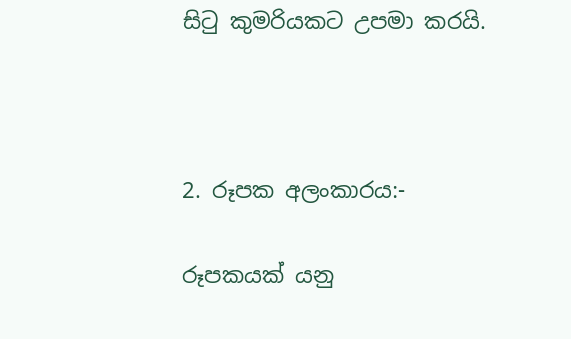සිටු කුමරියකට උපමා කරයි.



2. රූපක අලංකාරය:-

රූපකයක් යනු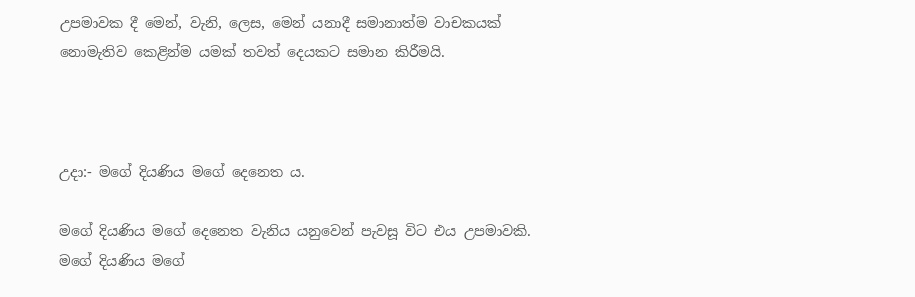උපමාවක දී මෙන්, වැනි, ලෙස, මෙන් යනාදී සමානාත්ම වාචකයක් නොමැතිව කෙළින්ම යමක් තවත් දෙයකට සමාන කිරීමයි.



උදා:- මගේ දියණිය මගේ දෙනෙත ය.

මගේ දියණිය මගේ දෙනෙත වැනිය යනුවෙන් පැවසූ විට එය උපමාවකි. මගේ දියණිය මගේ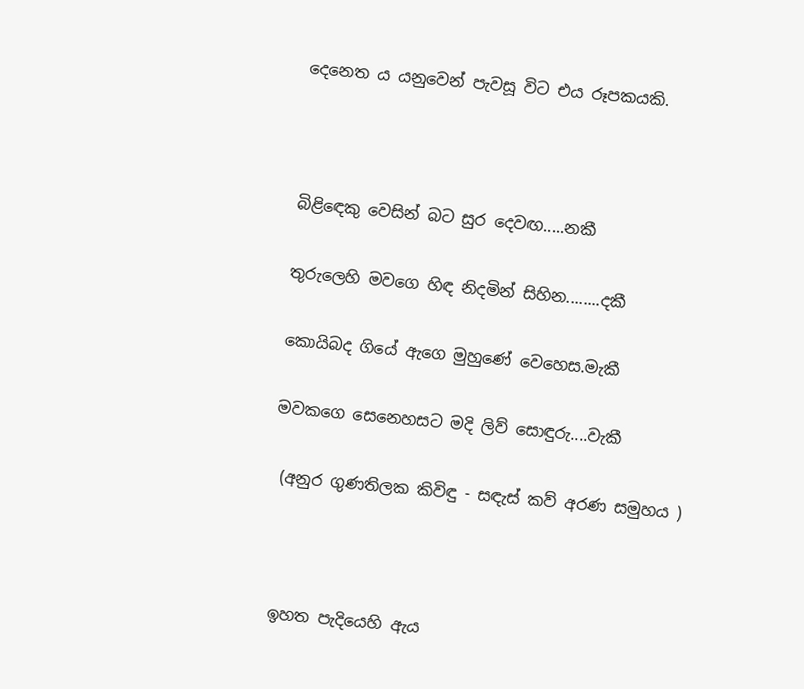දෙනෙත ය යනුවෙන් පැවසූ විට එය රූපකයකි.



බිළිඳෙකු වෙසින් බට සුර දෙවඟ.....නකී

තුරුලෙහි මවගෙ හිඳ නිදමින් සිහින........දකී

කොයිබද ගියේ ඇගෙ මුහුණේ වෙහෙස.මැකී

මවකගෙ සෙනෙහසට මදි ලිව් සොඳුරු....වැකී

 (අනුර ගුණතිලක කිවිඳු - සඳැස් කව් අරණ සමුහය )



 ඉහත පැදියෙහි ඇය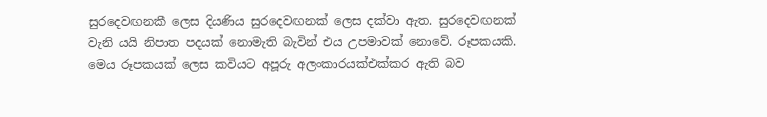සුරදෙවඟනකී ලෙස දියණිය සුරදෙවඟනක් ලෙස දක්වා ඇත. සුරදෙවඟනක් වැනි යයි නිපාත පදයක් නොමැති බැවින් එය උපමාවක් නොවේ. රූපකයකි. මෙය රූපකයක් ලෙස කවියට අපූරු අලංකාරයක්එක්කර ඇති බව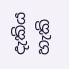දැකිය හැකි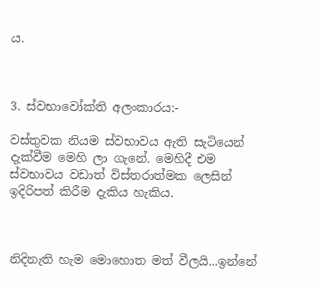ය.



3. ස්වභාවෝක්ති අලංකාරය:-

වස්තුවක නියම ස්වභාවය ඇති සැටියෙන් දැක්වීම මෙහි ලා ගැනේ. මෙහිදී එම ස්වභාවය වඩාත් විස්තරාත්මක ලෙසින් ඉදිරිපත් කිරීම දැකිය හැකිය.



නිදිනැති හැම මොහොත මත් වීලයි...ඉන්නේ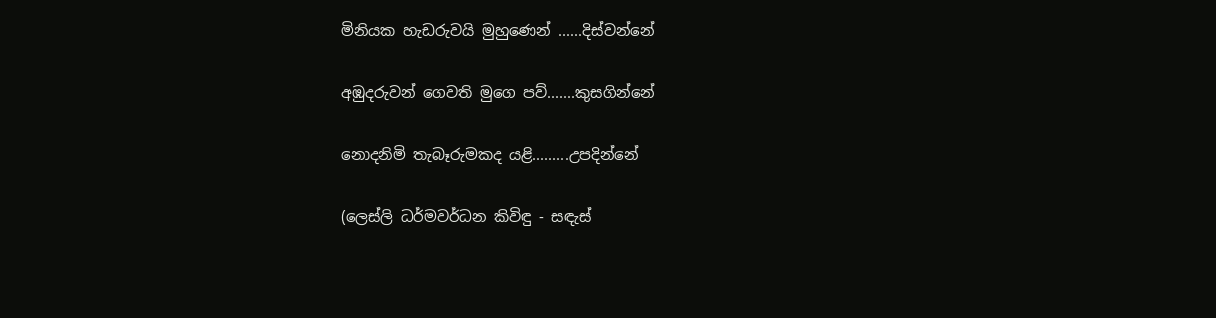මිනියක හැඩරුවයි මුහුණෙන් ......දිස්වන්නේ

අඹුදරුවන් ගෙවති මුගෙ පව්.......කුසගින්නේ

නොදනිමි තැබෑරුමකද යළි.........උපදින්නේ

(ලෙස්ලි ධර්මවර්ධන කිවිඳු - සඳැස්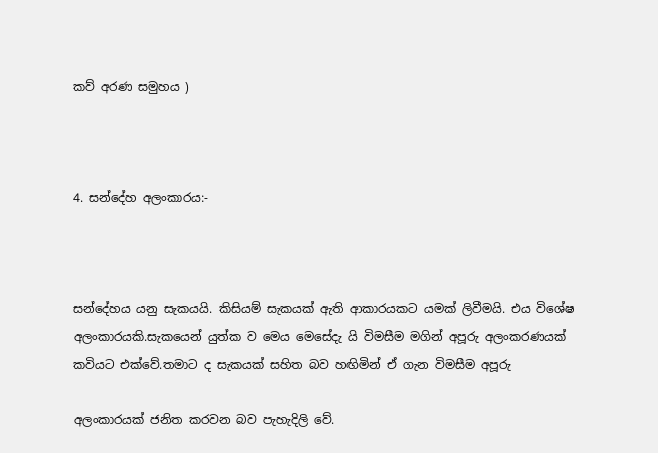කව් අරණ සමුහය )



4. සන්දේහ අලංකාරය:-



සන්දේහය යනු සැකයයි. කිසියම් සැකයක් ඇති ආකාරයකට යමක් ලිවීමයි. එය විශේෂ අලංකාරයකි.සැකයෙන් යුත්ක ව මෙය මෙසේදැ යි විමසීම මගින් අපූරු අලංකරණයක් කවියට එක්වේ.තමාට ද සැකයක් සහිත බව හඟිමින් ඒ ගැන විමසීම අපූරු

අලංකාරයක් ජනිත කරවන බව පැහැදිලි වේ.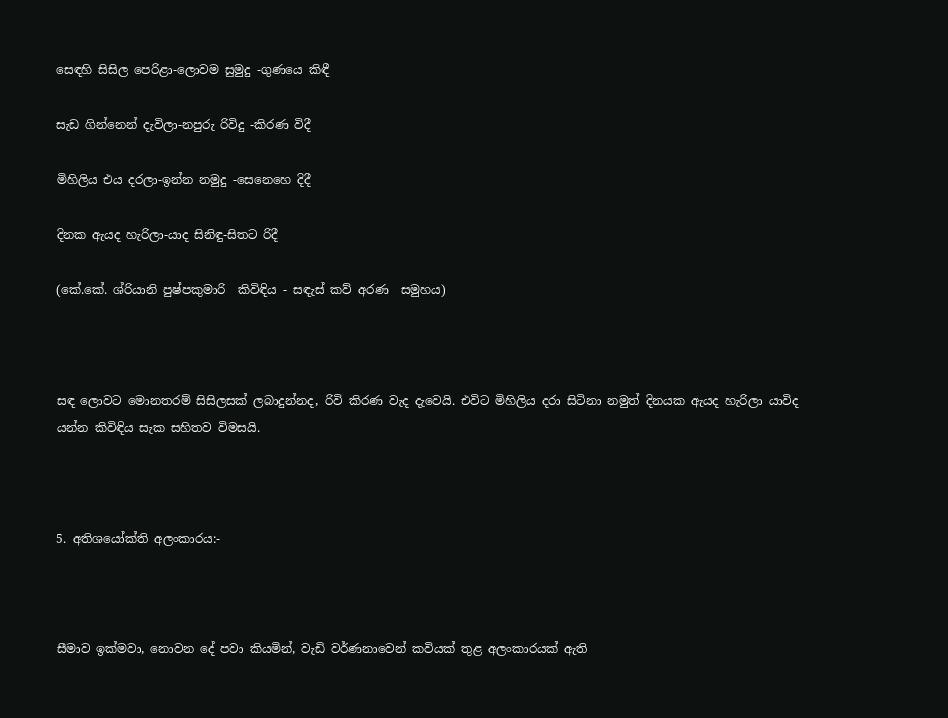සෙඳහි සිසිල පෙරිළා-ලොවම සුමුදු -ගුණයෙ කිඳී

සැඩ ගින්නෙන් දැවිලා-නපුරු රිවිදු -කිරණ විදී

මිහිලිය එය දරලා-ඉන්න නමුදු -සෙනෙහෙ දිදී

දිනක ඇයද හැරිලා-යාද සිනිඳු-සිතට රිදී

(කේ.කේ. ශ්රියානි පුෂ්පකුමාරි  කිවිඳිය - සඳැස් කව් අරණ  සමුහය)



සඳ ලොවට මොනතරම් සිසිලසක් ලබාදුන්නද, රිවි කිරණ වැද දැවෙයි. එවිට මිහිලිය දරා සිටිනා නමුත් දිනයක ඇයද හැරිලා යාවිද යන්න කිවිඳිය සැක සහිතව විමසයි.



5. අතිශයෝක්ති අලංකාරය:-



සීමාව ඉක්මවා, නොවන දේ පවා කියමින්, වැඩි වර්ණනාවෙන් කවියක් තුළ අලංකාරයක් ඇති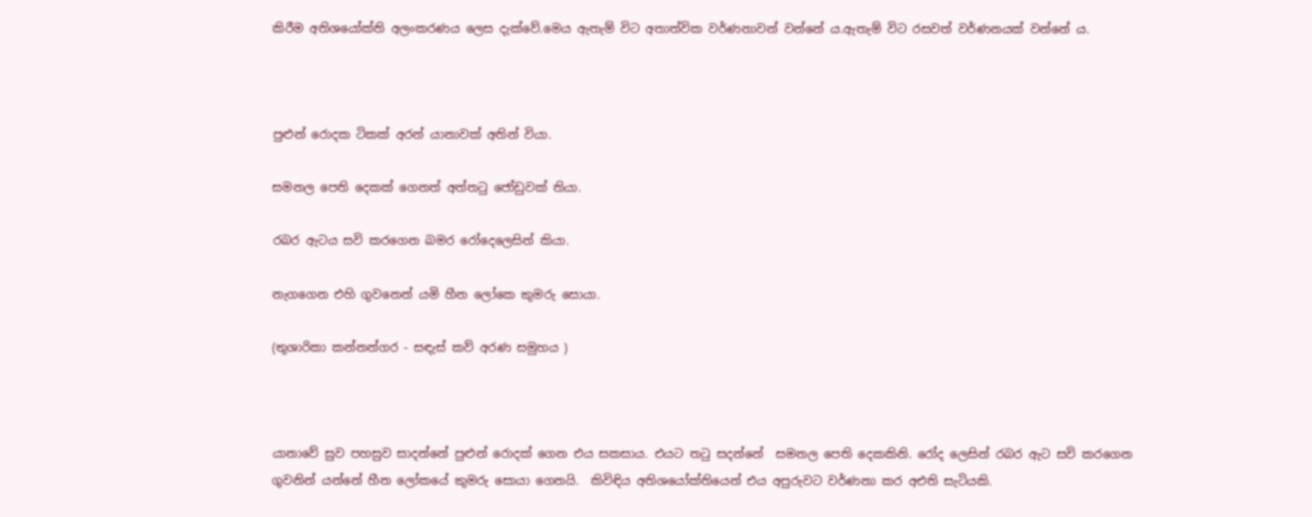කිරීම අතිශයෝක්ති අලංකරණය ලෙස දැක්වේ.මෙය ඇතැම් විට අතාත්වික වර්ණනාවන් වන්නේ ය.ඇතැම් විට රසවත් වර්ණනයක් වන්නේ ය.



පුළුන් රොදක ටිකක් අරන් යානාවක් අතින් වියා.

සමනල පෙති දෙකක් ගෙනත් අත්තටු ජෝඩුවක් තියා.

රබර ඇටය සවි කරගෙන බමර රෝදෙලෙසින් කියා.

නැගගෙන එහි ගුවනෙන් යමි හීන ලෝකෙ කුමරු සොයා.

(තුශාරිකා කන්නන්ගර - සඳැස් කව් අරණ සමුහය )



යානාවේ සුව පහසුව සාදන්නේ පුළුන් රොදක් ගෙන එය සකසාය. එයට තටු සදන්නේ  සමනල පෙති දෙකකිනි. රෝද ලෙසින් රබර ඇට සවි කරගෙන  ගුවනින් යන්නේ හීන ලෝකයේ කුමරු සොයා ගෙනයි.  කිවිඳිය අතිශයෝක්තියෙන් එය අපුරුවට වර්ණනා කර අඑති සැටියකි.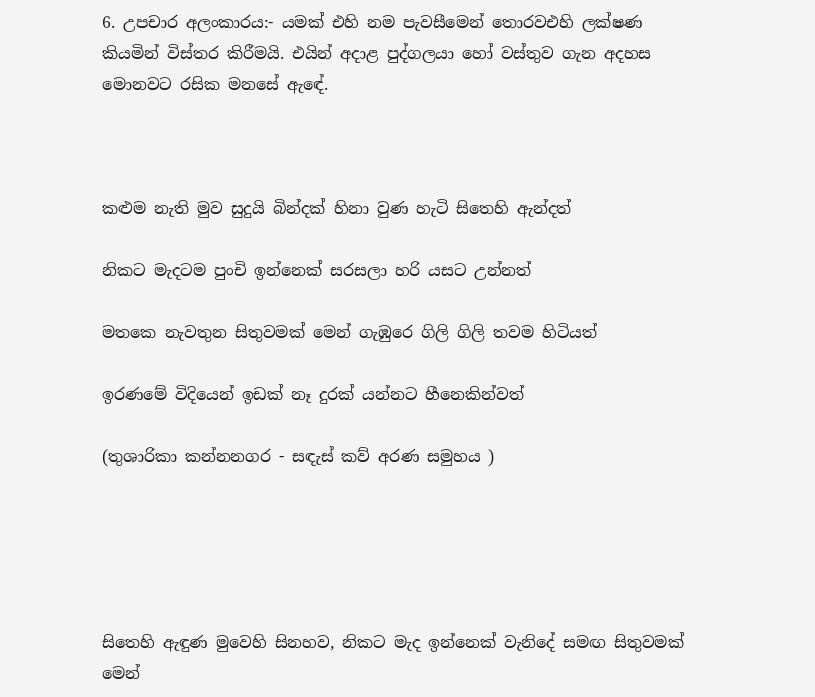6. උපචාර අලංකාරය:- යමක් එහි නම පැවසීමෙන් තොරවඑහි ලක්ෂණ කියමින් විස්තර කිරීමයි. එයින් අදාළ පුද්ගලයා හෝ වස්තුව ගැන අදහස මොනවට රසික මනසේ ඇඳේ.



කළුම නැති මුව සුදුයි බින්දක් හිනා වුණ හැටි සිතෙහි ඇන්දත්

නිකට මැදටම පුංචි ඉන්නෙක් සරසලා හරි යසට උන්නත්

මතකෙ නැවතුන සිතුවමක් මෙන් ගැඹුරෙ ගිලි ගිලි තවම හිටියත්

ඉරණමේ විදියෙන් ඉඩක් නෑ දුරක් යන්නට හීනෙකින්වත්

(තුශාරිකා කන්නනගර - සඳැස් කව් අරණ සමුහය )





සිතෙහි ඇඳුණ මුවෙහි සිනහව, නිකට මැද ඉන්නෙක් වැනිදේ සමඟ සිතුවමක් මෙන්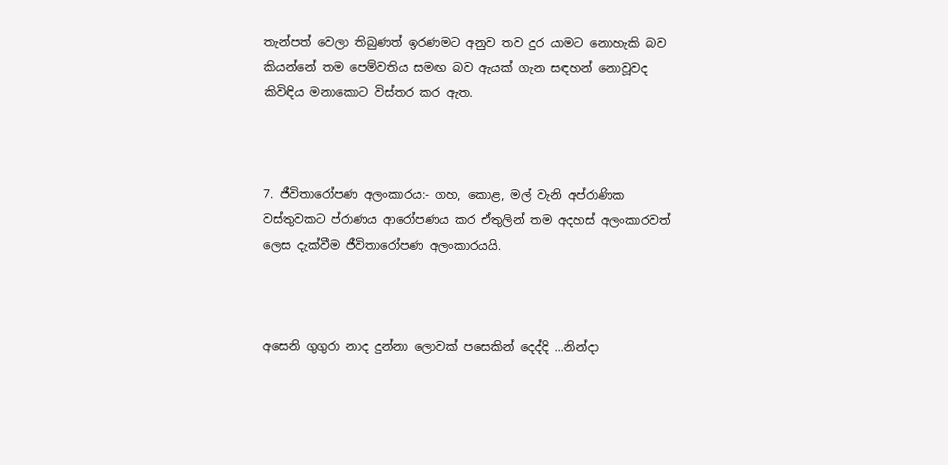තැන්පත් වෙලා තිබුණත් ඉරණමට අනුව තව දුර යාමට නොහැකි බව කියන්නේ තම පෙම්වතිය සමඟ බව ඇයක් ගැන සඳහන් නොවූවද කිවිඳිය මනාකොට විස්තර කර ඇත.



7. ජීවිතාරෝපණ අලංකාරය:- ගහ, කොළ, මල් වැනි අප්රාණික වස්තුවකට ප්රාණය ආරෝපණය කර ඒතුලින් තම අදහස් අලංකාරවත් ලෙස දැක්වීම ජීවිතාරෝපණ අලංකාරයයි.



අසෙනි ගුගුරා නාද දුන්නා ලොවක් පසෙකින් දෙද්දි ...නින්දා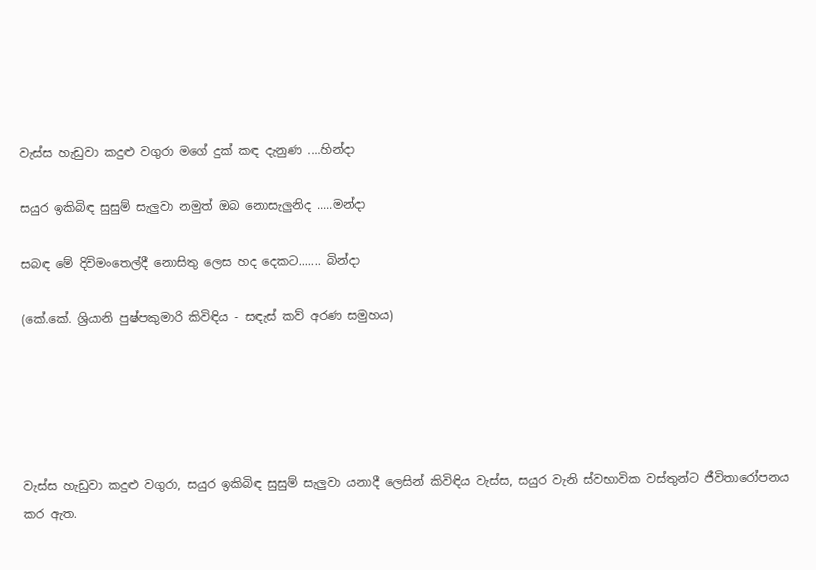වැස්ස හැඩුවා කදුළු වගුරා මගේ දුක් කඳ දැනුණ ....හින්දා

සයුර ඉකිබිඳ සුසුම් සැලුවා නමුත් ඔබ නොසැලුනිද .....මන්දා

සබඳ මේ දිවිමංතෙල්දී නොසිතු ලෙස හද දෙකට....... බින්දා

(කේ.කේ. ශ්‍රියානි පුෂ්පකුමාරි කිවිඳිය - සඳැස් කව් අරණ සමුහය)





වැස්ස හැඩුවා කදුළු වගුරා, සයුර ඉකිබිඳ සුසුම් සැලුවා යනාදී ලෙසින් කිවිඳිය වැස්ස, සයුර වැනි ස්වභාවික වස්තුන්ට ජීවිතාරෝපනය කර ඇත.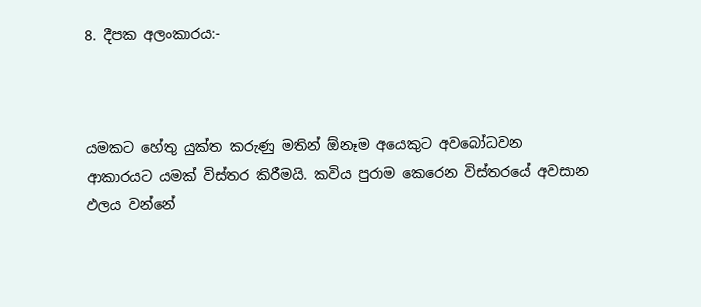8. දීපක අලංකාරය:-



යමකට හේතු යුක්ත කරුණු මතින් ඕනෑම අයෙකුට අවබෝධවන ආකාරයට යමක් විස්තර කිරීමයි. කවිය පුරාම කෙරෙන විස්තරයේ අවසාන ඵලය වන්නේ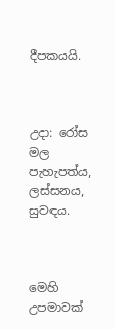දීපකයයි.



උදා: රෝස මල පැහැපත්ය, ලස්සනය, සුවඳය.



මෙහි උපමාවක්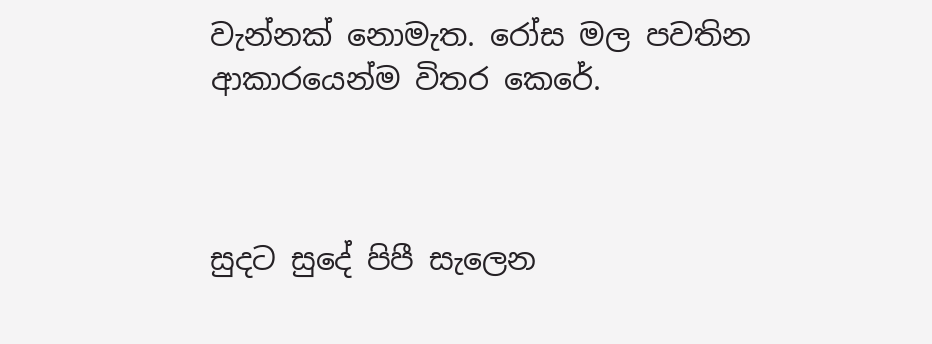වැන්නක් නොමැත. රෝස මල පවතින ආකාරයෙන්ම විතර කෙරේ.



සුදට සුදේ පිපී සැලෙන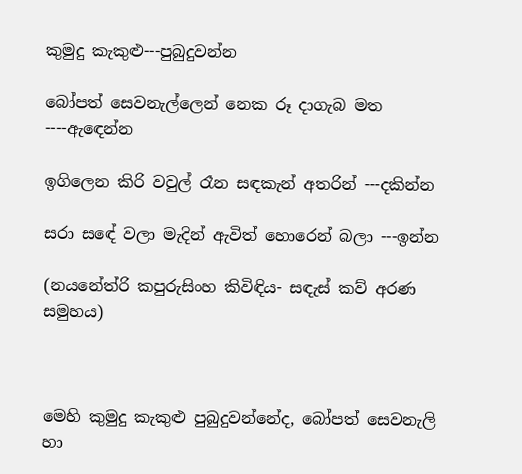කුමුදු කැකුළු---පුබුදුවන්න

බෝපත් සෙවනැල්ලෙන් නෙක රූ දාගැබ මත ----ඇඳෙන්න

ඉගිලෙන කිරි වවුල් රෑන සඳකැන් අතරින් ---දකින්න

සරා සඳේ වලා මැදින් ඇවිත් හොරෙන් බලා ---ඉන්න

(නයනේත්රි කපුරුසිංහ කිවිඳිය- සඳැස් කව් අරණ සමුහය)



මෙහි කුමුදු කැකුළු පුබුදුවන්නේද, බෝපත් සෙවනැලි හා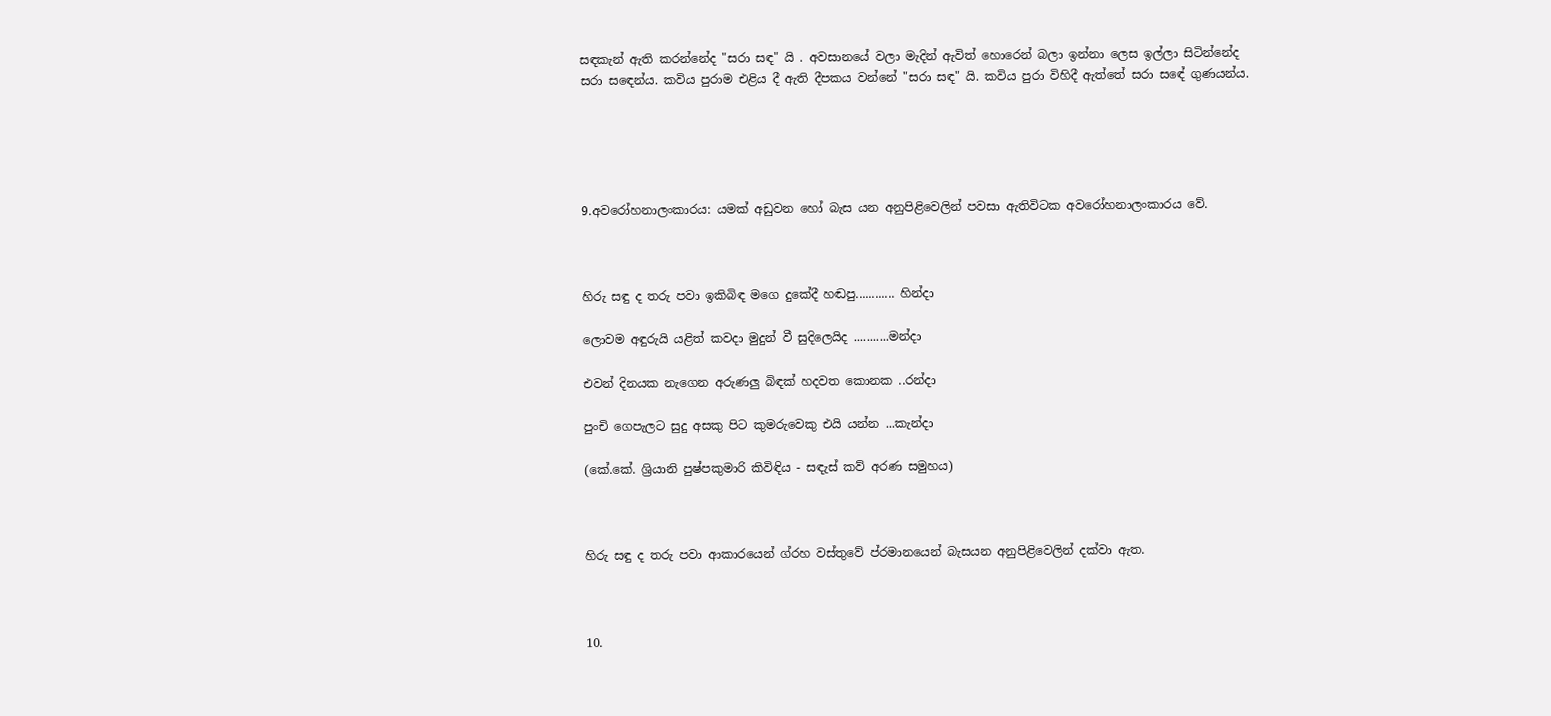සඳකැන් ඇති කරන්නේද "සරා සඳ" යි . අවසානයේ වලා මැදින් ඇවිත් හොරෙන් බලා ඉන්නා ලෙස ඉල්ලා සිටින්නේද සරා සඳෙන්ය. කවිය පුරාම එළිය දී ඇති දීපකය වන්නේ "සරා සඳ" යි. කවිය පුරා විහිදී ඇත්තේ සරා සඳේ ගුණයන්ය.





9.අවරෝහනාලංකාරය: යමක් අඩුවන හෝ බැස යන අනුපිළිවෙලින් පවසා ඇතිවිටක අවරෝහනාලංකාරය වේ.



හිරු සඳු ද තරු පවා ඉකිබිඳ මගෙ දුකේදී හඬපු............ හින්දා

ලොවම අඳුරුයි යළිත් කවදා මුදුන් වී සුදිලෙයිද ...........මන්දා

එවන් දිනයක නැගෙන අරුණලු බිඳක් හදවත කොනක ..රන්දා

පුංචි ගෙපැලට සුදු අසකු පිට කුමරුවෙකු එයි යන්න ...කැන්දා

(කේ.කේ. ශ්‍රියානි පුෂ්පකුමාරි කිවිඳිය - සඳැස් කව් අරණ සමුහය)



හිරු සඳු ද තරු පවා ආකාරයෙන් ග්රහ වස්තුවේ ප්රමානයෙන් බැසයන අනුපිළිවෙලින් දක්වා ඇත.



10.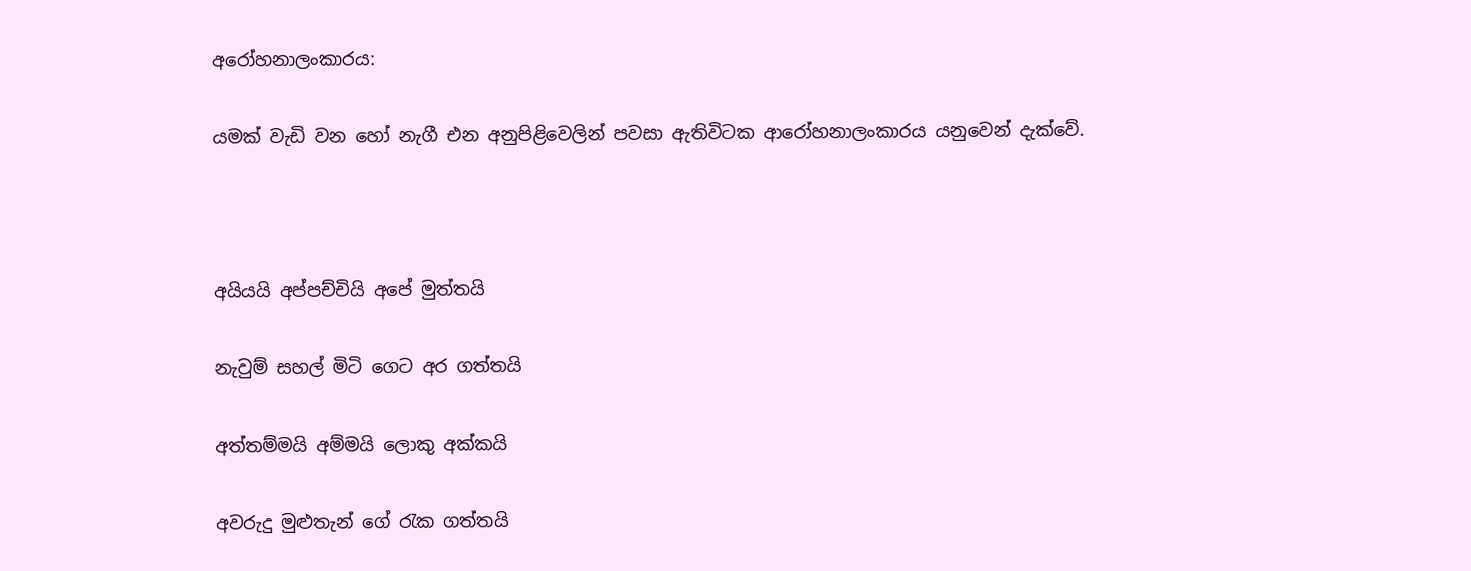අරෝහනාලංකාරය:

යමක් වැඩි වන හෝ නැගී එන අනුපිළිවෙලින් පවසා ඇතිවිටක ආරෝහනාලංකාරය යනුවෙන් දැක්වේ.



අයියයි අප්පච්චියි අපේ මුත්තයි

නැවුම් සහල් මිටි ගෙට අර ගත්තයි

අත්තම්මයි අම්මයි ලොකු අක්කයි

අවරුදු මුළුතැන් ගේ රැක ගත්තයි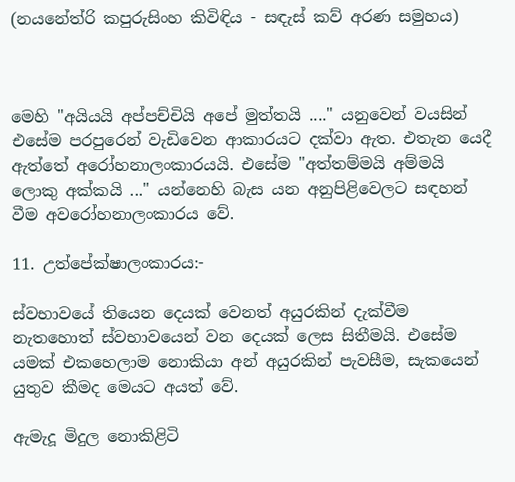(නයනේත්රි කපුරුසිංහ කිවිඳිය - සඳැස් කව් අරණ සමුහය)



මෙහි "අයියයි අප්පච්චියි අපේ මුත්තයි ...." යනුවෙන් වයසින් එසේම පරපුරෙන් වැඩිවෙන ආකාරයට දක්වා ඇත. එතැන යෙදී ඇත්තේ අරෝහනාලංකාරයයි. එසේම "අත්තම්මයි අම්මයි ලොකු අක්කයි ..." යන්නෙහි බැස යන අනුපිළිවෙලට සඳහන් වීම අවරෝහනාලංකාරය වේ.

11. උත්පේක්ෂාලංකාරය:-

ස්වභාවයේ තියෙන දෙයක් වෙනත් අයුරකින් දැක්වීම නැතහොත් ස්වභාවයෙන් වන දෙයක් ලෙස සිතීමයි. එසේම යමක් එකහෙලාම නොකියා අන් අයුරකින් පැවසීම, සැකයෙන් යුතුව කීමද මෙයට අයත් වේ.

ඇමැදූ මිදුල නොකිළිටි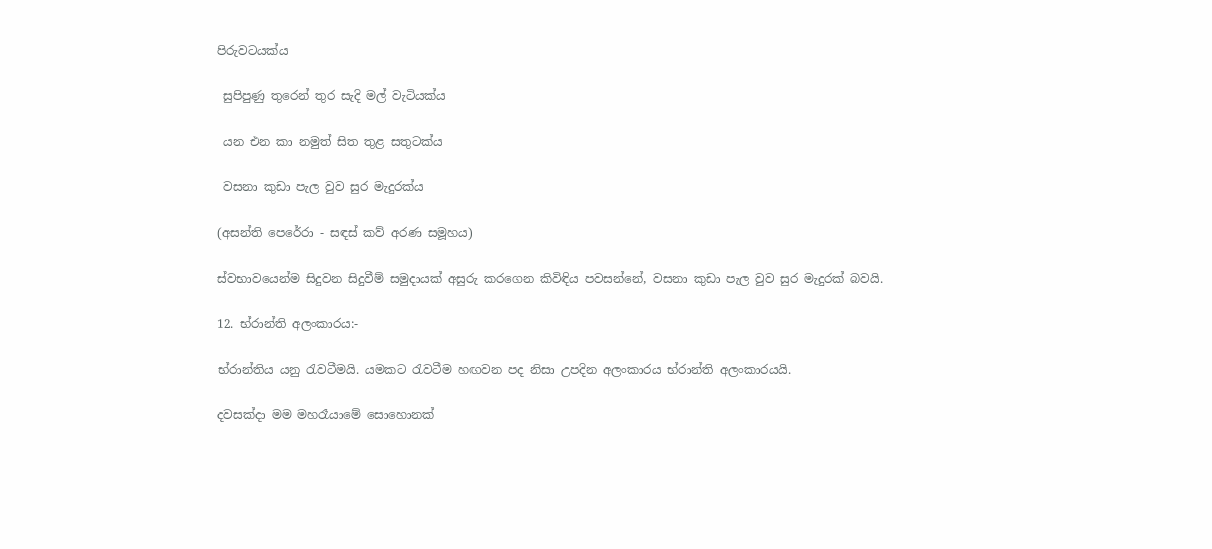පිරුවටයක්ය

 සුපිපුණු තුරෙන් තුර සැදි මල් වැටියක්ය

 යන එන කා නමුත් සිත තුළ සතුටක්ය

 වසනා කුඩා පැල වුව සුර මැදුරක්ය

(අසන්ති පෙරේරා - සඳස් කව් අරණ සමූහය)

ස්වභාවයෙන්ම සිදුවන සිදුවීම් සමුදායක් අසුරු කරගෙන කිවිඳිය පවසන්නේ, වසනා කුඩා පැල වුව සුර මැදුරක් බවයි.

12. භ්රාන්ති අලංකාරය:-

භ්රාන්තිය යනු රැවටීමයි. යමකට රැවටීම හඟවන පද නිසා උපදින අලංකාරය භ්රාන්ති අලංකාරයයි.

දවසක්දා මම මහරෑයාමේ සොහොනක්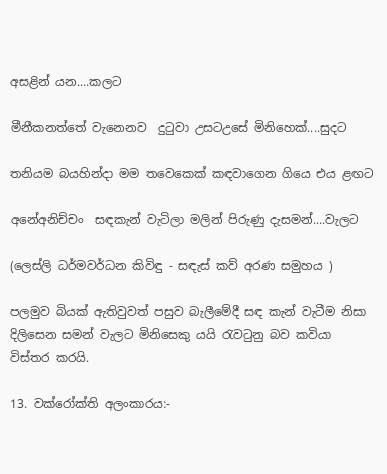අසළින් යන....කලට

මීනීකනත්තේ වැනෙනව  දුටුවා උසටඋසේ මිනිහෙක්....සුදට

තනියම බයහින්දා මම තවෙකෙක් කඳවාගෙන ගියෙ එය ළඟට

අනේඅනිච්චං  සඳකැන් වැටිලා මලින් පිරුණු දැසමන්....වැලට

(ලෙස්ලි ධර්මවර්ධන කිවිඳු - සඳැස් කව් අරණ සමුහය )

පලමුව බියක් ඇතිවුවත් පසුව බැලීමේදී සඳ කැන් වැටීම නිසා දිලිසෙන සමන් වැලට මිනිසෙකු යයි රැවටුනු බව කවියා විස්තර කරයි.

13. වක්රෝක්ති අලංකාරය:-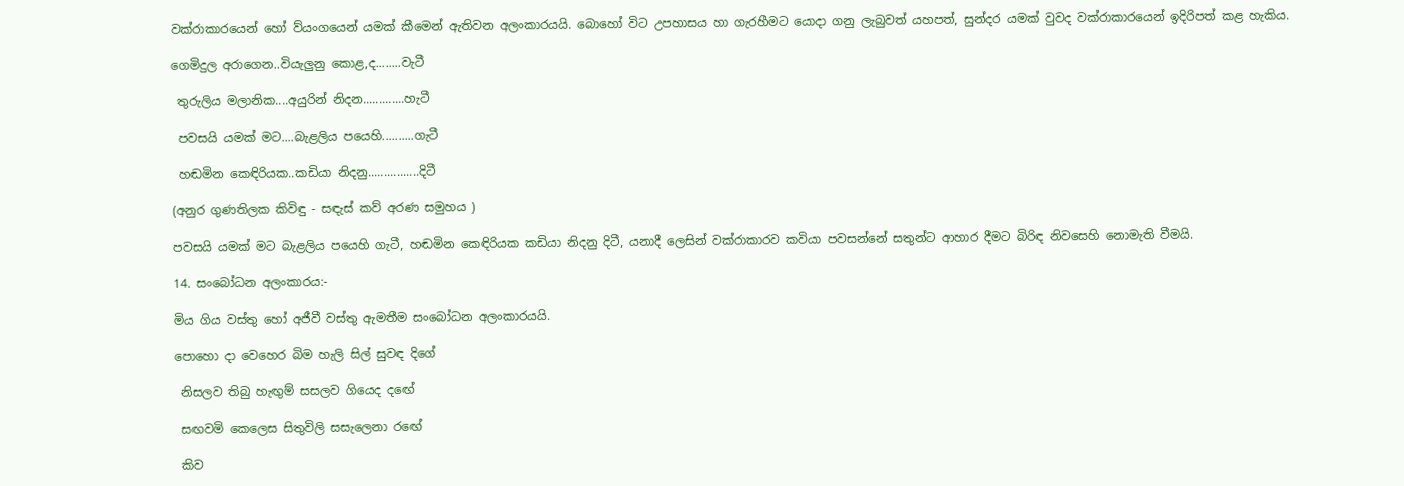වක්රාකාරයෙන් හෝ ව්යංගයෙන් යමක් කීමෙන් ඇතිවන අලංකාරයයි. බොහෝ විට උපහාසය හා ගැරහීමට යොදා ගනු ලැබුවත් යහපත්, සුන්දර යමක් වුවද වක්රාකාරයෙන් ඉදිරිපත් කළ හැකිය.

ගෙමිදුල අරාගෙන..වියැලුනු කොළ,ද........වැටී

 තුරුලිය මලානික....අයුරින් නිදන.............හැටී

 පවසයි යමක් මට....බැළලිය පයෙහි..........ගැටී

 හඬමින කෙඳිරියක..කඩියා නිදනු................දිටී

(අනුර ගුණතිලක කිවිඳු - සඳැස් කව් අරණ සමුහය )

පවසයි යමක් මට බැළලිය පයෙහි ගැටී, හඬමින කෙඳිරියක කඩියා නිදනු දිටී, යනාදී ලෙසින් වක්රාකාරව කවියා පවසන්නේ සතුන්ට ආහාර දීමට බිරිඳ නිවසෙහි නොමැති වීමයි.

14. සංබෝධන අලංකාරය:-

මිය ගිය වස්තු හෝ අජීවී වස්තු ඇමතීම සංබෝධන අලංකාරයයි.

පොහො දා වෙහෙර බිම හැලි සිල් සුවඳ දිගේ

 නිසලව තිබු හැඟුම් සසලව ගියෙද දඟේ

 සඟවමි කෙලෙස සිතුවිලි සසැලෙනා රඟේ

 කිව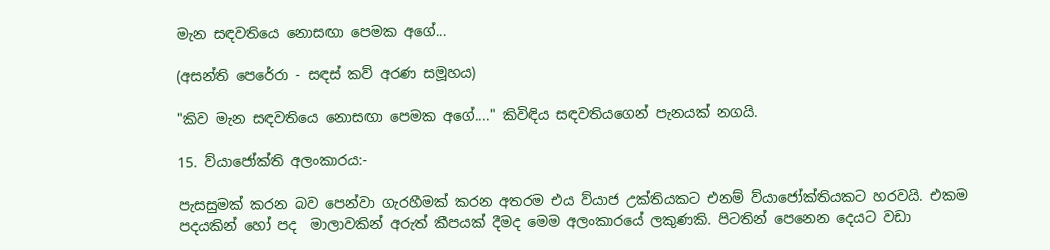මැන සඳවතියෙ නොසඟා පෙමක අගේ...

(අසන්ති පෙරේරා - සඳස් කව් අරණ සමූහය)

"කිව මැන සඳවතියෙ නොසඟා පෙමක අගේ...." කිවිඳිය සඳවතියගෙන් පැනයක් නගයි.

15. ව්යාජෝක්ති අලංකාරය:-

පැසසුමක් කරන බව පෙන්වා ගැරහීමක් කරන අතරම එය ව්යාජ උක්තියකට එනම් ව්යාජෝක්තියකට හරවයි. එකම පදයකින් හෝ පද  මාලාවකින් අරුත් කීපයක් දීමද මෙම අලංකාරයේ ලකුණකි. පිටතින් පෙනෙන දෙයට වඩා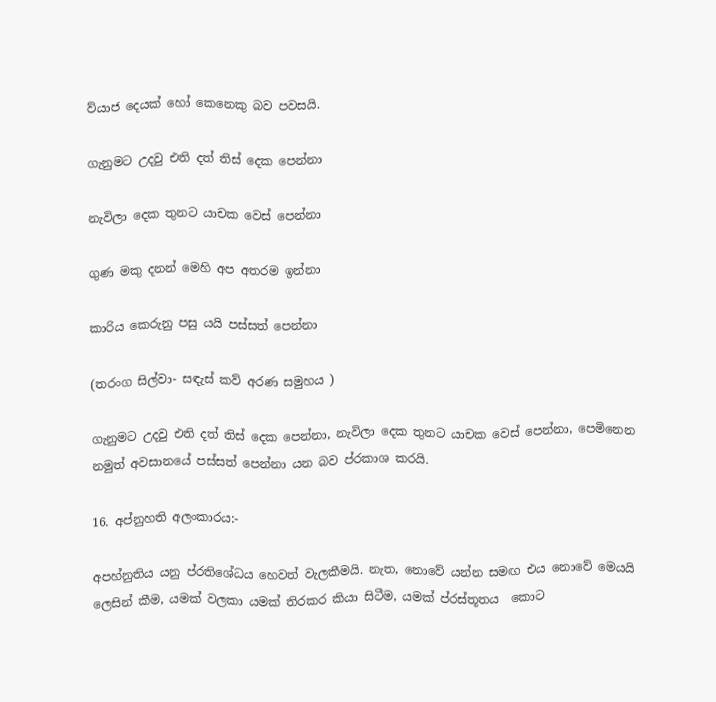ව්යාජ දෙයක් හෝ කෙනෙකු බව පවසයි.

ගැනුමට උදවු එති දත් තිස් දෙක පෙන්නා

නැවිලා දෙක තුනට යාචක වෙස් පෙන්නා

ගුණ මකු දනන් මෙහි අප අතරම ඉන්නා

කාරිය කෙරුනු පසු යයි පස්සත් පෙන්නා

(තරංග සිල්වා- සඳැස් කව් අරණ සමුහය )

ගැනුමට උදවු එති දත් තිස් දෙක පෙන්නා, නැවිලා දෙක තුනට යාචක වෙස් පෙන්නා, පෙමිනෙන නමුත් අවසානයේ පස්සත් පෙන්නා යන බව ප්රකාශ කරයි.

16. අප්නුහති අලංකාරය:-

අපහ්නුතිය යනු ප්රතිශේධය හෙවත් වැලකීමයි. නැත, නොවේ යන්න සමඟ එය නොවේ මෙයයි ලෙසින් කීම, යමක් වලකා යමක් තිරකර කියා සිටීම, යමක් ප්රස්තූතය  කොට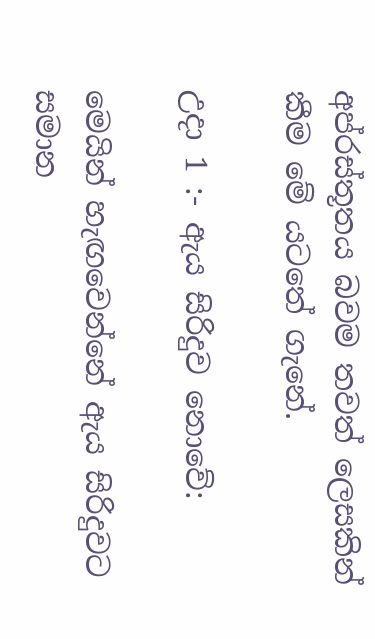අප්රස්තූතය බවම තවත් ලෙසකින් කීම මේ යටතේ ගැනේ.

උදා 1 :- ඇය සිරිදුව නොවේ:

මෙයින් හැඟවෙන්නේ ඇය සිරිදුවට සමාන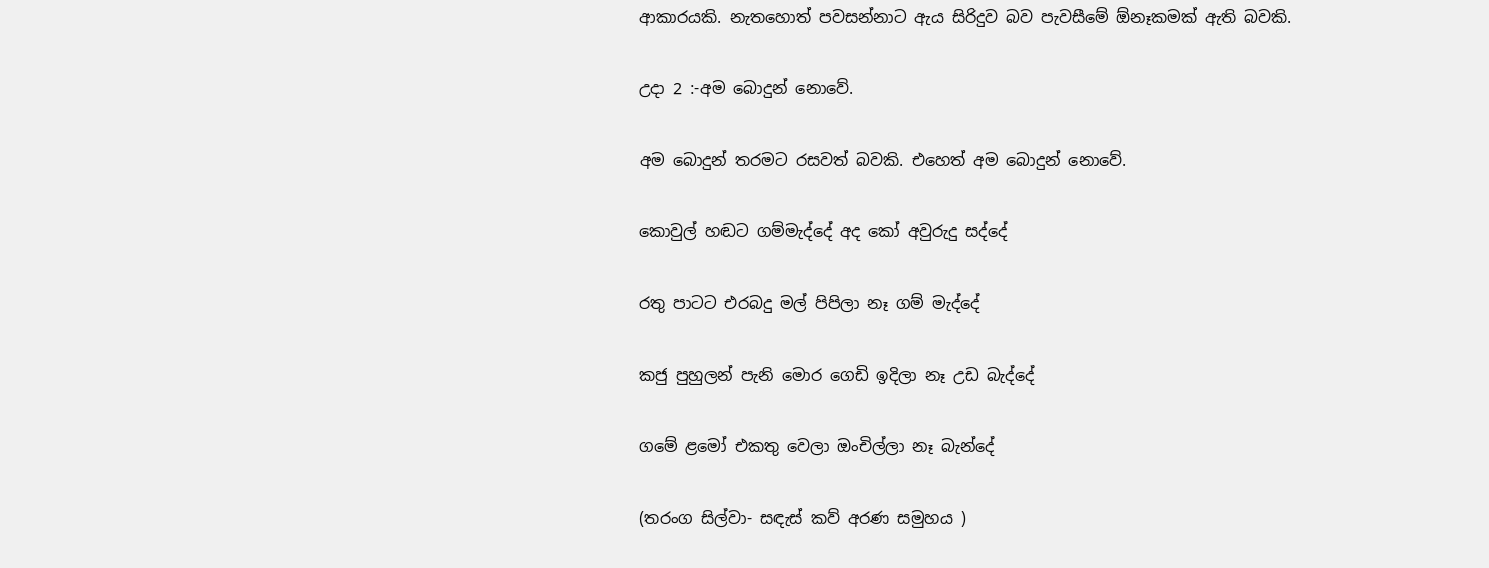ආකාරයකි. නැතහොත් පවසන්නාට ඇය සිරිදුව බව පැවසීමේ ඕනෑකමක් ඇති බවකි.

උදා 2 :-අම බොදුන් නොවේ.

අම බොදුන් තරමට රසවත් බවකි. එහෙත් අම බොදුන් නොවේ.

කොවුල් හඬට ගම්මැද්දේ අද කෝ අවුරුදු සද්දේ

රතු පාටට එරබදු මල් පිපිලා නෑ ගම් මැද්දේ

කජු පුහුලන් පැනි මොර ගෙඩි ඉදිලා නෑ උඩ බැද්දේ

ගමේ ළමෝ එකතු වෙලා ඔංචිල්ලා නෑ බැන්දේ

(තරංග සිල්වා- සඳැස් කව් අරණ සමුහය )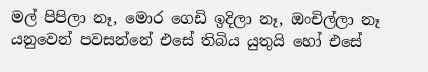මල් පිපිලා නෑ, මොර ගෙඩි ඉදිලා නෑ, ඔංචිල්ලා නෑ යනුවෙන් පවසන්නේ එසේ තිබිය යුතුයි හෝ එසේ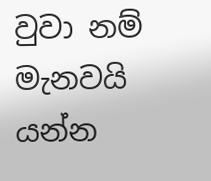වුවා නම් මැනවයි  යන්න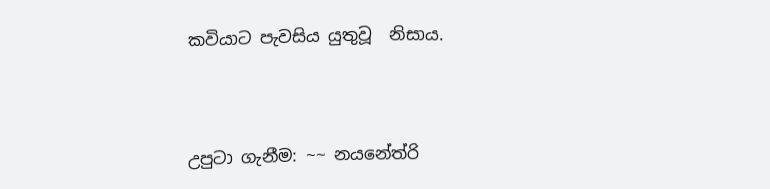කවියාට පැවසිය යුතුවූ  නිසාය.



උපුටා ගැනීම: ~~ නයනේත්රි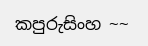කපුරුසිංහ ~~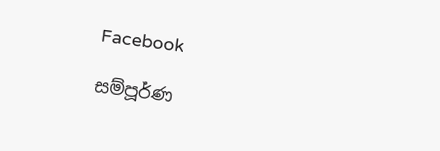Facebook

සම්පූර්ණ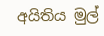අයිතිය මුල්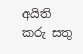අයිති කරු සතු